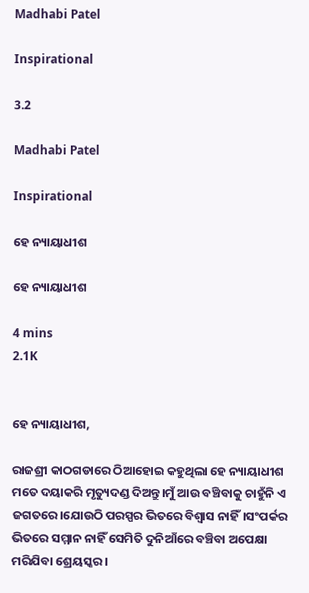Madhabi Patel

Inspirational

3.2

Madhabi Patel

Inspirational

ହେ ନ୍ୟାୟାଧୀଶ

ହେ ନ୍ୟାୟାଧୀଶ

4 mins
2.1K


ହେ ନ୍ୟାୟାଧୀଶ,

ରାଜଶ୍ରୀ କାଠଗଡାରେ ଠିଆହୋଇ କହୁଥିଲା ହେ ନ୍ୟାୟାଧୀଶ ମତେ ଦୟାକରି ମୃତ୍ୟୁଦଣ୍ଡ ଦିଅନ୍ତୁ।ମୁଁ ଆଉ ବଞ୍ଚିବାକୁ ଚାହୁଁନି ଏ ଜଗତରେ।ଯୋଉଠି ପରସ୍ପର ଭିତରେ ବିଶ୍ବାସ ନାହିଁ।ସଂପର୍କର ଭିତରେ ସମ୍ମାନ ନାହିଁ ସେମିତି ଦୁନିଆଁରେ ବଞ୍ଚିବା ଅପେକ୍ଷା ମରିଯିବା ଶ୍ରେୟସ୍କର।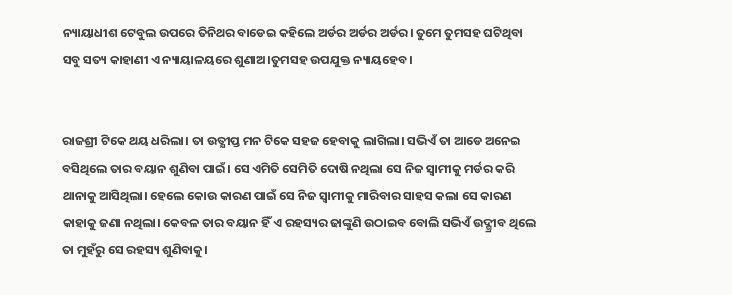ନ୍ୟାୟାଧୀଶ ଟେବୁଲ ଉପରେ ତିନିଥର ବାଡେଇ କହିଲେ ଅର୍ଡର ଅର୍ଡର ଅର୍ଡର। ତୁମେ ତୁମସହ ଘଟିଥିବା ସବୁ ସତ୍ୟ କାହାଣୀ ଏ ନ୍ୟାୟାଳୟରେ ଶୁଣାଅ।ତୁମସହ ଉପଯୁକ୍ତ ନ୍ୟାୟହେବ।


ରାଜଶ୍ରୀ ଟିକେ ଥୟ ଧରିଲା। ତା ଉତ୍କ୍ଷୀପ୍ତ ମନ ଟିକେ ସହଜ ହେବାକୁ ଲାଗିଲା। ସଭିଏଁ ତା ଆଡେ ଅନେଇ ବସିଥିଲେ ତାର ବୟାନ ଶୁଣିବା ପାଇଁ। ସେ ଏମିତି ସେମିତି ଦୋଷି ନଥିଲା ସେ ନିଜ ସ୍ବାମୀକୁ ମର୍ଡର କରି ଥାନାକୁ ଆସିଥିଲା। ହେଲେ କୋଉ କାରଣ ପାଇଁ ସେ ନିଜ ସ୍ବାମୀକୁ ମାରିବାର ସାହସ କଲା ସେ କାରଣ କାହାକୁ ଜଣା ନଥିଲା। କେବଳ ତାର ବୟାନ ହିଁ ଏ ରହସ୍ୟର ଢାଙ୍କୁଣି ଉଠାଇବ ବୋଲି ସଭିଏଁ ଉଦ୍ଗ୍ରୀବ ଥିଲେ ତା ମୁହଁରୁ ସେ ରହସ୍ୟ ଶୁଣିବାକୁ।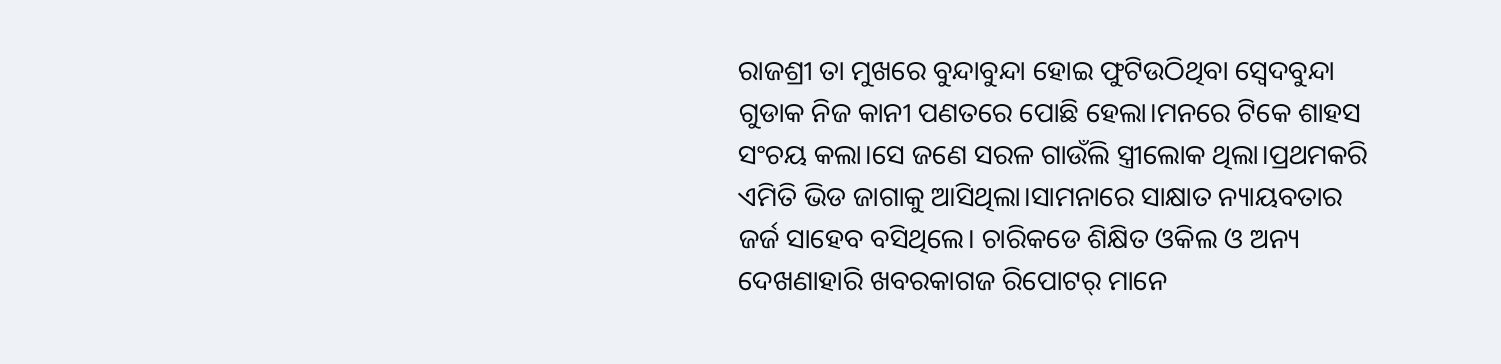ରାଜଶ୍ରୀ ତା ମୁଖରେ ବୁନ୍ଦାବୁନ୍ଦା ହୋଇ ଫୁଟିଉଠିଥିବା ସ୍ବେଦବୁନ୍ଦା ଗୁଡାକ ନିଜ କାନୀ ପଣତରେ ପୋଛି ହେଲା।ମନରେ ଟିକେ ଶାହସ ସଂଚୟ କଲା।ସେ ଜଣେ ସରଳ ଗାଉଁଲି ସ୍ତ୍ରୀଲୋକ ଥିଲା।ପ୍ରଥମକରି ଏମିତି ଭିଡ ଜାଗାକୁ ଆସିଥିଲା।ସାମନାରେ ସାକ୍ଷାତ ନ୍ୟାୟବତାର ଜର୍ଜ ସାହେବ ବସିଥିଲେ। ଚାରିକଡେ ଶିକ୍ଷିତ ଓକିଲ ଓ ଅନ୍ୟ ଦେଖଣାହାରି ଖବରକାଗଜ ରିପୋଟର୍ ମାନେ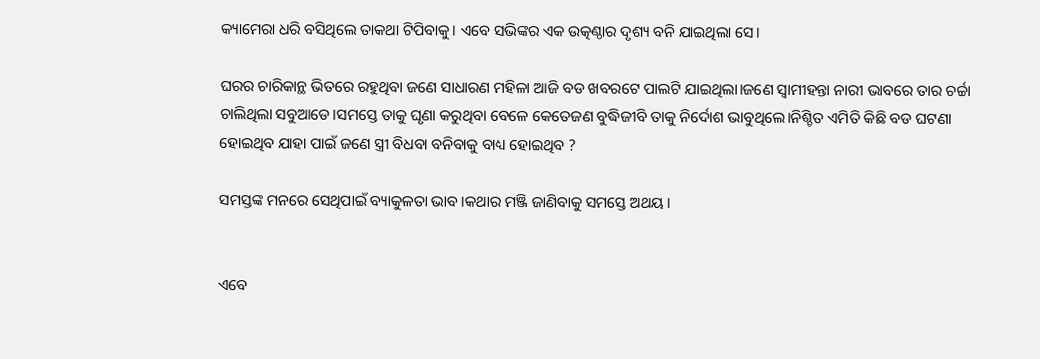କ୍ୟାମେରା ଧରି ବସିଥିଲେ ତାକଥା ଟିପିବାକୁ। ଏବେ ସଭିଙ୍କର ଏକ ଉତ୍କଣ୍ଠାର ଦୃଶ୍ୟ ବନି ଯାଇଥିଲା ସେ।

ଘରର ଚାରିକାନ୍ଥ ଭିତରେ ରହୁଥିବା ଜଣେ ସାଧାରଣ ମହିଳା ଆଜି ବଡ ଖବରଟେ ପାଲଟି ଯାଇଥିଲା।ଜଣେ ସ୍ବାମୀହନ୍ତା ନାରୀ ଭାବରେ ତାର ଚର୍ଚ୍ଚା ଚାଲିଥିଲା ସବୁଆଡେ।ସମସ୍ତେ ତାକୁ ଘୃଣା କରୁଥିବା ବେଳେ କେତେଜଣ ବୁଦ୍ଧିଜୀବି ତାକୁ ନିର୍ଦୋଶ ଭାବୁଥିଲେ।ନିଶ୍ଚିତ ଏମିତି କିଛି ବଡ ଘଟଣା ହୋଇଥିବ ଯାହା ପାଇଁ ଜଣେ ସ୍ତ୍ରୀ ବିଧବା ବନିବାକୁ ବାଧ୍ୟ ହୋଇଥିବ ?

ସମସ୍ତଙ୍କ ମନରେ ସେଥିପାଇଁ ବ୍ୟାକୁଳତା ଭାବ।କଥାର ମଞ୍ଜି ଜାଣିବାକୁ ସମସ୍ତେ ଅଥୟ।


ଏବେ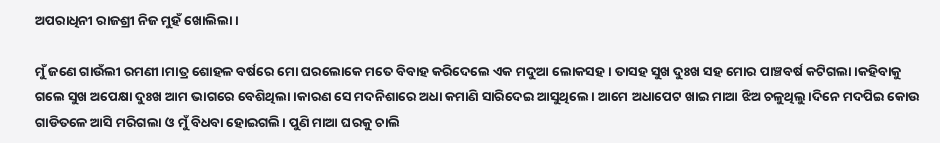ଅପରାଧିନୀ ରାଜଶ୍ରୀ ନିଜ ମୁହଁ ଖୋଲିଲା।

ମୁଁ ଜଣେ ଗାଉଁଲୀ ରମଣୀ।ମାତ୍ର ଶୋହଳ ବର୍ଷରେ ମୋ ଘରଲୋକେ ମତେ ବିବାହ କରିଦେଲେ ଏକ ମଦୁଆ ଲୋକସହ। ତାସହ ସୁଖ ଦୁଃଖ ସହ ମୋର ପାଞ୍ଚବର୍ଷ କଟିଗଲା।କହିବାକୁ ଗଲେ ସୁଖ ଅପେକ୍ଷା ଦୁଃଖ ଆମ ଭାଗରେ ବେଶିଥିଲା।କାରଣ ସେ ମଦନିଶାରେ ଅଧା କମାଣି ସାରିଦେଇ ଆସୁଥିଲେ। ଆମେ ଅଧାପେଟ ଖାଇ ମାଆ ଝିଅ ଚଳୁଥିଲୁ।ଦିନେ ମଦପିଇ କୋଉ ଗାଡିତଳେ ଆସି ମରିଗଲା ଓ ମୁଁ ବିଧବା ହୋଇଗଲି। ପୁଣି ମାଆ ଘରକୁ ଚାଲି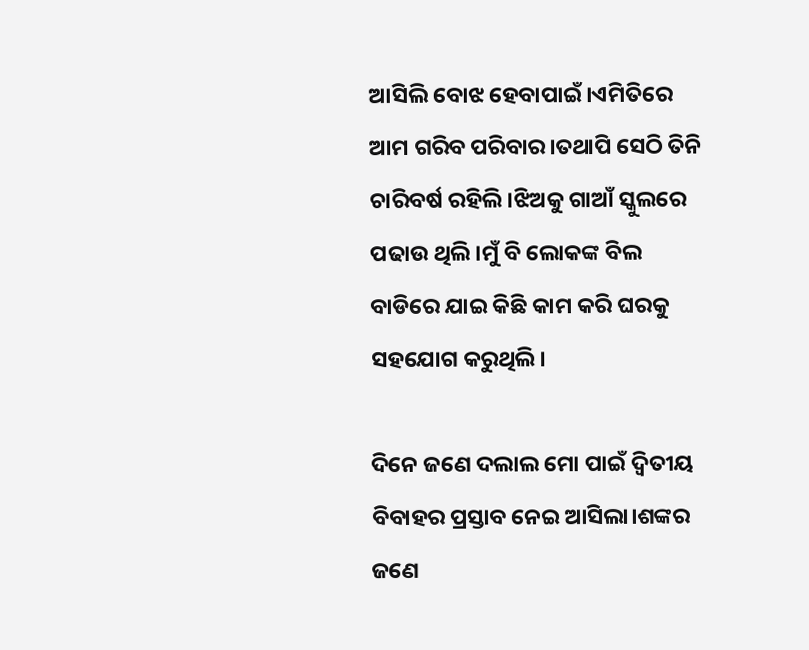ଆସିଲି ବୋଝ ହେବାପାଇଁ।ଏମିତିରେ ଆମ ଗରିବ ପରିବାର।ତଥାପି ସେଠି ତିନି ଚାରିବର୍ଷ ରହିଲି।ଝିଅକୁ ଗାଆଁ ସ୍କୁଲରେ ପଢାଉ ଥିଲି।ମୁଁ ବି ଲୋକଙ୍କ ବିଲ ବାଡିରେ ଯାଇ କିଛି କାମ କରି ଘରକୁ ସହଯୋଗ କରୁଥିଲି।

ଦିନେ ଜଣେ ଦଲାଲ ମୋ ପାଇଁ ଦ୍ବିତୀୟ ବିବାହର ପ୍ରସ୍ତାବ ନେଇ ଆସିଲା।ଶଙ୍କର ଜଣେ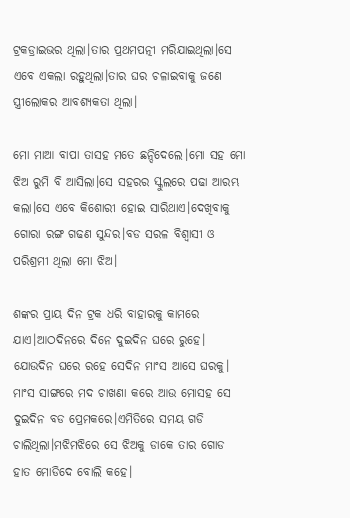ଟ୍ରକଡ୍ରାଇଭର ଥିଲା।ତାର ପ୍ରଥମପତ୍ନୀ ମରିଯାଇଥିଲା।ସେ ଏବେ ଏକଲା ରହୁଥିଲା।ତାର ଘର ଚଳାଇବାକୁ ଜଣେ ସ୍ତ୍ରୀଲୋକର ଆବଶ୍ୟକତା ଥିଲା।

ମୋ ମାଆ ବାପା ତାସହ ମତେ ଛନ୍ଦିଦେଲେ।ମୋ ସହ ମୋ ଝିଅ ରୁମି ବି ଆସିଲା।ସେ ସହରର ସ୍କୁଲରେ ପଢା ଆରମ୍ଭ କଲା।ସେ ଏବେ କିଶୋରୀ ହୋଇ ସାରିଥାଏ।ଦେଖିବାକୁ ଗୋରା ରଙ୍ଗ ଗଢଣ ସୁନ୍ଦର।ବଡ ସରଳ ବିଶ୍ବାସୀ ଓ ପରିଶ୍ରମୀ ଥିଲା ମୋ ଝିଅ।

ଶଙ୍କର ପ୍ରାୟ ଦିନ ଟ୍ରକ ଧରି ବାହାରକୁ କାମରେ ଯାଏ।ଆଠଦିନରେ ଦିନେ ଦୁଇଦିନ ଘରେ ରୁହେ। ଯୋଉଦିନ ଘରେ ରହେ ସେଦିନ ମାଂସ ଆସେ ଘରକୁ। ମାଂସ ସାଙ୍ଗରେ ମଦ ଚାଖଣା କରେ ଆଉ ମୋସହ ସେ ଦୁଇଦିନ ବଡ ପ୍ରେମକରେ।ଏମିତିରେ ସମୟ ଗଡି ଚାଲିଥିଲା।ମଝିମଝିରେ ସେ ଝିଅକୁ ଡାକେ ତାର ଗୋଡ ହାତ ମୋଡିଦେ ବୋଲି କହେ।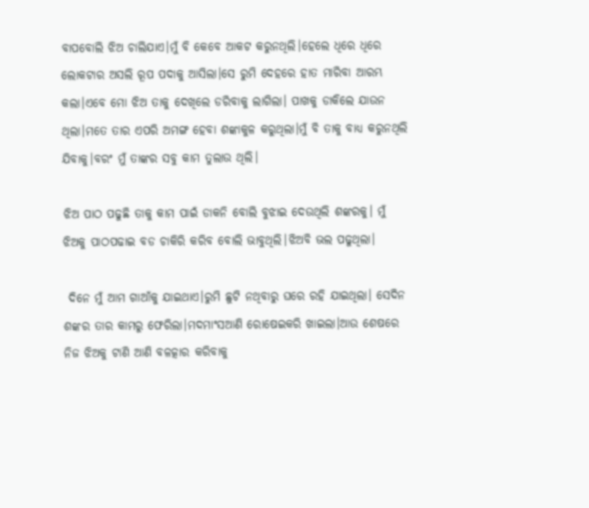ବାପବୋଲି ଝିଅ ଚାଲିଯାଏ।ମୁଁ ବି କେବେ ଆକଟ କରୁନଥିଲି।ହେଲେ ଧିରେ ଧିରେ ଲୋକଟାର ଅସଲି ରୂପ ପଦାକୁ ଆସିଲା।ସେ ରୁମି ଦେହରେ ହାତ ମାରିବା ଆରମ୍ଭ କଲା।ଏବେ ମୋ ଝିଅ ତାକୁ ଦେଖିଲେ ଡରିବାକୁ ଲାଗିଲା। ପାଖକୁ ଡାକିଲେ ଯାଉନ ଥିଲା।ମତେ ତାର ଏପରି ଅମଙ୍ଗ ହେବା ଶଙ୍କାକୁଳ କରୁଥିଲା।ମୁଁ ବି ତାକୁ ବାଧ୍ୟ କରୁନଥିଲି ଯିବାକୁ।ବରଂ ମୁଁ ତାଙ୍କର ସବୁ କାମ ତୁଲାଉ ଥିଲି।

ଝିଅ ପାଠ ପଢୁଛି ତାକୁ କାମ ପାଇଁ ଡାକନି ବୋଲି ବୁଝାଇ ଦେଉଥିଲି ଶଙ୍କରକୁ। ମୁଁ ଝିଅକୁ ପାଠପଢାଇ ବଡ ଚାକିରି କରିବ ବୋଲି ଭାବୁଥିଲି।ଝିଅବି ଭଲ ପଢୁଥିଲା।

 ଦିନେ ମୁଁ ଆମ ଗାଆଁକୁ ଯାଇଥାଏ।ରୁମି ଛୁଟି ନଥିବାରୁ ଘରେ ରହି ଯାଇଥିଲା। ସେଦିନ ଶଙ୍କର ତାର କାମରୁ ଫେରିଲା।ମଦମାଂସଆଣି ରୋଷେଇକରି ଖାଇଲା।ଆଉ ଶେଷରେ ନିଜ ଝିଅକୁ ଟାଣି ଆଣି ବଳତ୍କାର କରିବାକୁ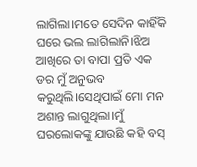ଲାଗିଲା।ମତେ ସେଦିନ କାହିଁକି ଘରେ ଭଲ ଲାଗିଲାନି।ଝିଅ ଆଖିରେ ତା ବାପା ପ୍ରତି ଏକ ଡର ମୁଁ ଅନୁଭବ କରୁଥିଲି।ସେଥିପାଇଁ ମୋ ମନ ଅଶାନ୍ତ ଲାଗୁଥିଲା।ମୁଁ ଘରଲୋକଙ୍କୁ ଯାଉଛି କହି ବସ୍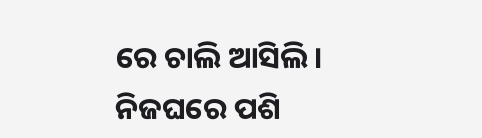ରେ ଚାଲି ଆସିଲି। ନିଜଘରେ ପଶି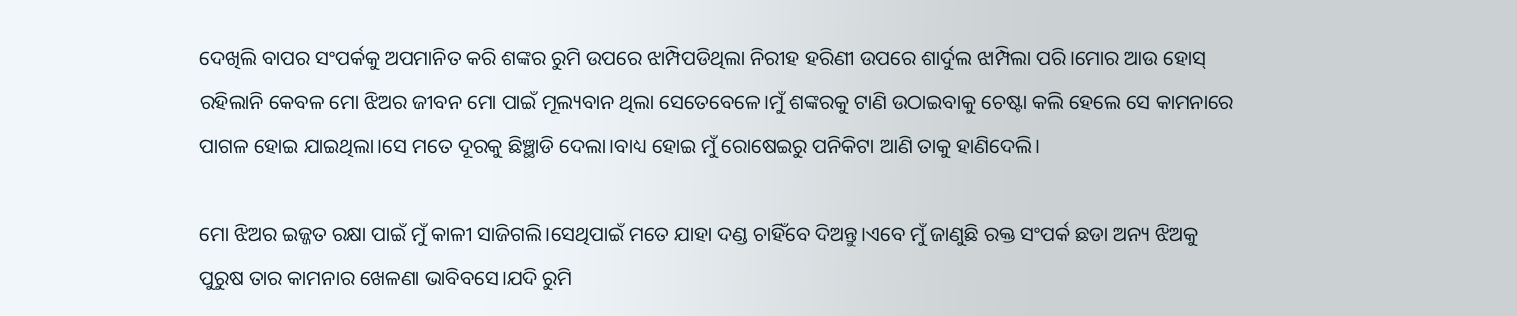ଦେଖିଲି ବାପର ସଂପର୍କକୁ ଅପମାନିତ କରି ଶଙ୍କର ରୁମି ଉପରେ ଝାମ୍ପିପଡିଥିଲା ନିରୀହ ହରିଣୀ ଉପରେ ଶାର୍ଦୁଲ ଝାମ୍ପିଲା ପରି।ମୋର ଆଉ ହୋସ୍ ରହିଲାନି କେବଳ ମୋ ଝିଅର ଜୀବନ ମୋ ପାଇଁ ମୂଲ୍ୟବାନ ଥିଲା ସେତେବେଳେ।ମୁଁ ଶଙ୍କରକୁ ଟାଣି ଉଠାଇବାକୁ ଚେଷ୍ଟା କଲି ହେଲେ ସେ କାମନାରେ ପାଗଳ ହୋଇ ଯାଇଥିଲା।ସେ ମତେ ଦୂରକୁ ଛିଞ୍ଛାଡି ଦେଲା।ବାଧ୍ୟ ହୋଇ ମୁଁ ରୋଷେଇରୁ ପନିକିଟା ଆଣି ତାକୁ ହାଣିଦେଲି।

ମୋ ଝିଅର ଇଜ୍ଜତ ରକ୍ଷା ପାଇଁ ମୁଁ କାଳୀ ସାଜିଗଲି।ସେଥିପାଇଁ ମତେ ଯାହା ଦଣ୍ଡ ଚାହିଁବେ ଦିଅନ୍ତୁ।ଏବେ ମୁଁ ଜାଣୁଛି ରକ୍ତ ସଂପର୍କ ଛଡା ଅନ୍ୟ ଝିଅକୁ ପୁରୁଷ ତାର କାମନାର ଖେଳଣା ଭାବିବସେ।ଯଦି ରୁମି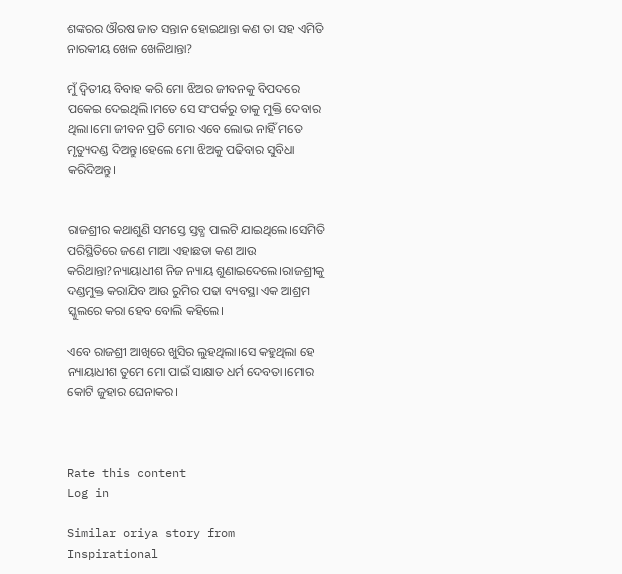ଶଙ୍କରର ଔରଷ ଜାତ ସନ୍ତାନ ହୋଇଥାନ୍ତା କଣ ତା ସହ ଏମିତି ନାରକୀୟ ଖେଳ ଖେଳିଥାନ୍ତା?

ମୁଁ ଦ୍ବିତୀୟ ବିବାହ କରି ମୋ ଝିଅର ଜୀବନକୁ ବିପଦରେ ପକେଇ ଦେଇଥିଲି।ମତେ ସେ ସଂପର୍କରୁ ତାକୁ ମୁକ୍ତି ଦେବାର ଥିଲା।ମୋ ଜୀବନ ପ୍ରତି ମୋର ଏବେ ଲୋଭ ନାହିଁ ମତେ ମୃତ୍ୟୁଦଣ୍ଡ ଦିଅନ୍ତୁ।ହେଲେ ମୋ ଝିଅକୁ ପଢିବାର ସୁବିଧା କରିଦିଅନ୍ତୁ।


ରାଜଶ୍ରୀର କଥାଶୁଣି ସମସ୍ତେ ସ୍ତବ୍ଧ ପାଲଟି ଯାଇଥିଲେ।ସେମିତି ପରିସ୍ଥିତିରେ ଜଣେ ମାଆ ଏହାଛଡା କଣ ଆଉ କରିଥାନ୍ତା?ନ୍ୟାୟାଧୀଶ ନିଜ ନ୍ୟାୟ ଶୁଣାଇଦେଲେ।ରାଜଶ୍ରୀକୁ ଦଣ୍ଡମୁକ୍ତ କରାଯିବ ଆଉ ରୁମିର ପଢା ବ୍ୟବସ୍ଥା ଏକ ଆଶ୍ରମ ସ୍କୁଲରେ କରା ହେବ ବୋଲି କହିଲେ।

ଏବେ ରାଜଶ୍ରୀ ଆଖିରେ ଖୁସିର ଲୁହଥିଲା।ସେ କହୁଥିଲା ହେ ନ୍ୟାୟାଧୀଶ ତୁମେ ମୋ ପାଇଁ ସାକ୍ଷାତ ଧର୍ମ ଦେବତା।ମୋର କୋଟି ଜୁହାର ଘେନାକର।



Rate this content
Log in

Similar oriya story from Inspirational